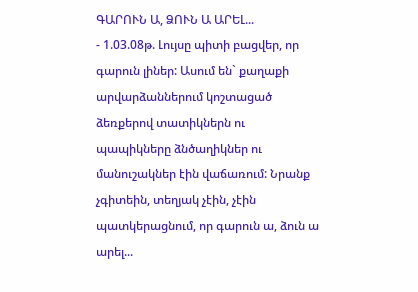ԳԱՐՈՒՆ Ա, ՁՈՒՆ Ա ԱՐԵԼ...
- 1.03.08թ. Լույսը պիտի բացվեր, որ գարուն լիներ: Ասում են` քաղաքի արվարձաններում կոշտացած ձեռքերով տատիկներն ու պապիկները ձնծաղիկներ ու մանուշակներ էին վաճառում: Նրանք չգիտեին, տեղյակ չէին, չէին պատկերացնում, որ գարուն ա, ձուն ա արել...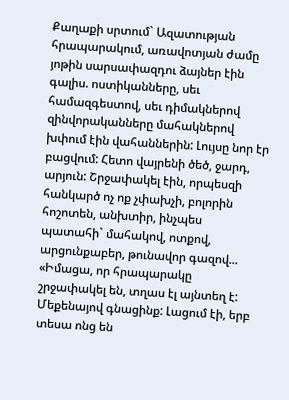Քաղաքի սրտում` Ազատության հրապարակում, առավոտյան ժամը յոթին սարսափազդու ձայներ էին գալիս. ոստիկանները, սեւ համազգեստով, սեւ դիմակներով զինվորականները մահակներով խփում էին վահաններին: Լույսը նոր էր բացվում: Հետո վայրենի ծեծ, ջարդ, արյուն: Շրջափակել էին, որպեսզի հանկարծ ոչ ոք չփախչի, բոլորին հոշոտեն, անխտիր, ինչպես պատահի` մահակով, ոտքով, արցունքաբեր, թունավոր գազով... «Իմացա, որ հրապարակը շրջափակել են, տղաս էլ այնտեղ է: Մեքենայով գնացինք: Լացում էի, երբ տեսա ոնց են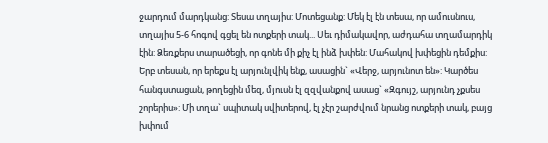ջարդում մարդկանց: Տեսա տղայիս: Մոտեցանք: Մեկ էլ էն տեսա, որ ամուսնուս, տղայիս 5-6 հոգով գցել են ոտքերի տակ... Սեւ դիմակավոր, աժդահա տղամարդիկ էին: Ձեռքերս տարածեցի, որ գոնե մի քիչ էլ ինձ խփեն: Մահակով խփեցին դեմքիս: Երբ տեսան, որ երեքս էլ արյունլվիկ ենք, ասացին` «Վերջ, արյունոտ են»: Կարծես հանգստացան, թողեցին մեզ, մյուսն էլ զզվանքով ասաց` «Զգույշ, արյունդ չքսես շորերիս»: Մի տղա` սպիտակ սվիտերով, էլ չէր շարժվում նրանց ոտքերի տակ, բայց խփում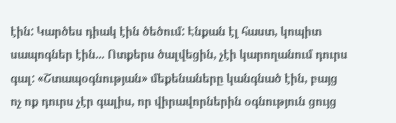էին: Կարծես դիակ էին ծեծում: Էնքան էլ հաստ, կոպիտ սապոգներ էին... Ոտքերս ծալվեցին, չէի կարողանում դուրս գալ: «Շտապօգնության» մեքենաները կանգնած էին, բայց ոչ ոք դուրս չէր գալիս, որ վիրավորներին օգնություն ցույց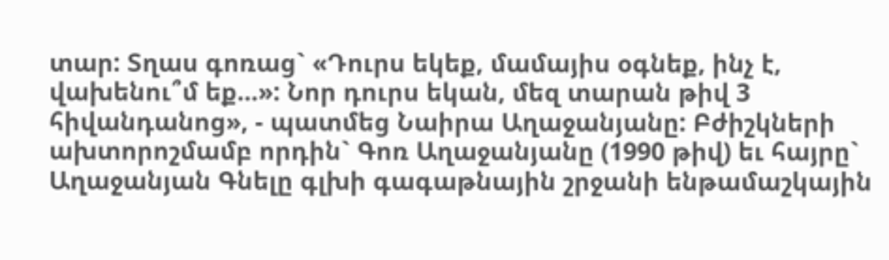տար: Տղաս գոռաց` «Դուրս եկեք, մամայիս օգնեք, ինչ է, վախենու՞մ եք...»: Նոր դուրս եկան, մեզ տարան թիվ 3 հիվանդանոց», - պատմեց Նաիրա Աղաջանյանը: Բժիշկների ախտորոշմամբ որդին` Գոռ Աղաջանյանը (1990 թիվ) եւ հայրը` Աղաջանյան Գնելը գլխի գագաթնային շրջանի ենթամաշկային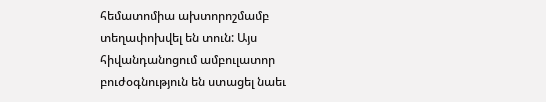հեմատոմիա ախտորոշմամբ տեղափոխվել են տուն: Այս հիվանդանոցում ամբուլատոր բուժօգնություն են ստացել նաեւ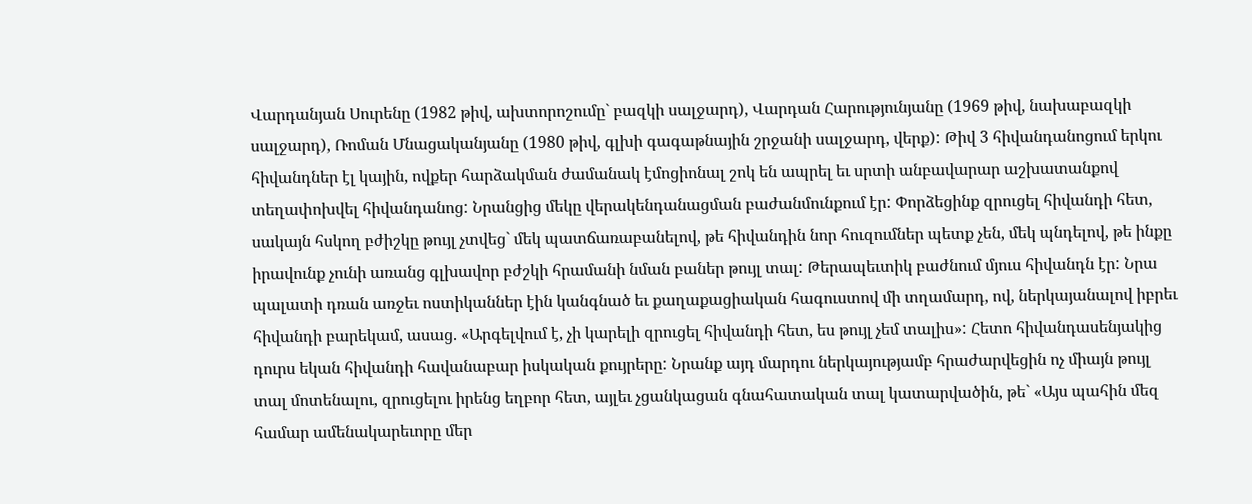Վարդանյան Սուրենը (1982 թիվ, ախտորոշումը` բազկի սալջարդ), Վարդան Հարությունյանը (1969 թիվ, նախաբազկի սալջարդ), Ռոման Մնացականյանը (1980 թիվ, գլխի գագաթնային շրջանի սալջարդ, վերք): Թիվ 3 հիվանդանոցում երկու հիվանդներ էլ կային, ովքեր հարձակման ժամանակ էմոցիոնալ շոկ են ապրել եւ սրտի անբավարար աշխատանքով տեղափոխվել հիվանդանոց: Նրանցից մեկը վերակենդանացման բաժանմունքում էր: Փորձեցինք զրուցել հիվանդի հետ, սակայն հսկող բժիշկը թույլ չտվեց` մեկ պատճառաբանելով, թե հիվանդին նոր հուզումներ պետք չեն, մեկ պնդելով, թե ինքը իրավունք չունի առանց գլխավոր բժշկի հրամանի նման բաներ թույլ տալ: Թերապեւտիկ բաժնում մյուս հիվանդն էր: Նրա պալատի դռան առջեւ ոստիկաններ էին կանգնած եւ քաղաքացիական հագուստով մի տղամարդ, ով, ներկայանալով իբրեւ հիվանդի բարեկամ, ասաց. «Արգելվում է, չի կարելի զրուցել հիվանդի հետ, ես թույլ չեմ տալիս»: Հետո հիվանդասենյակից դուրս եկան հիվանդի հավանաբար իսկական քույրերը: Նրանք այդ մարդու ներկայությամբ հրաժարվեցին ոչ միայն թույլ տալ մոտենալու, զրուցելու իրենց եղբոր հետ, այլեւ չցանկացան գնահատական տալ կատարվածին, թե` «Այս պահին մեզ համար ամենակարեւորը մեր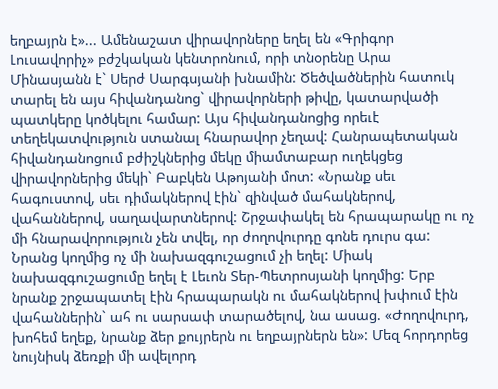եղբայրն է»... Ամենաշատ վիրավորները եղել են «Գրիգոր Լուսավորիչ» բժշկական կենտրոնում, որի տնօրենը Արա Մինասյանն է` Սերժ Սարգսյանի խնամին: Ծեծվածներին հատուկ տարել են այս հիվանդանոց` վիրավորների թիվը, կատարվածի պատկերը կոծկելու համար: Այս հիվանդանոցից որեւէ տեղեկատվություն ստանալ հնարավոր չեղավ: Հանրապետական հիվանդանոցում բժիշկներից մեկը միամտաբար ուղեկցեց վիրավորներից մեկի` Բաբկեն Աթոյանի մոտ: «Նրանք սեւ հագուստով, սեւ դիմակներով էին` զինված մահակներով, վահաններով, սաղավարտներով: Շրջափակել են հրապարակը ու ոչ մի հնարավորություն չեն տվել, որ ժողովուրդը գոնե դուրս գա: Նրանց կողմից ոչ մի նախազգուշացում չի եղել: Միակ նախազգուշացումը եղել է Լեւոն Տեր-Պետրոսյանի կողմից: Երբ նրանք շրջապատել էին հրապարակն ու մահակներով խփում էին վահաններին` ահ ու սարսափ տարածելով, նա ասաց. «Ժողովուրդ, խոհեմ եղեք, նրանք ձեր քույրերն ու եղբայրներն են»: Մեզ հորդորեց նույնիսկ ձեռքի մի ավելորդ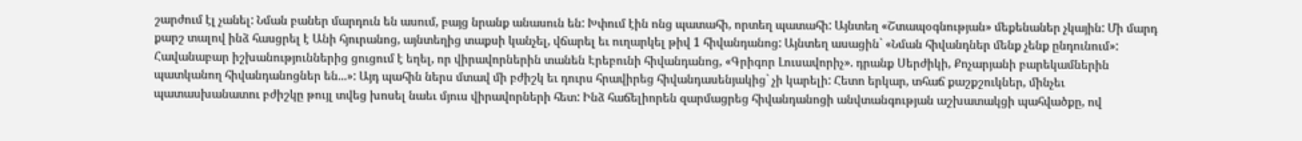շարժում էլ չանել: Նման բաներ մարդուն են ասում, բայց նրանք անասուն են: Խփում էին ոնց պատահի, որտեղ պատահի: Այնտեղ «Շտապօգնության» մեքենաներ չկային: Մի մարդ քարշ տալով ինձ հասցրել է Անի հյուրանոց, այնտեղից տաքսի կանչել, վճարել եւ ուղարկել թիվ 1 հիվանդանոց: Այնտեղ ասացին` «Նման հիվանդներ մենք չենք ընդունում»: Հավանաբար իշխանություններից ցուցում է եղել, որ վիրավորներին տանեն Էրեբունի հիվանդանոց, «Գրիգոր Լուսավորիչ». դրանք Սերժիկի, Քոչարյանի բարեկամներին պատկանող հիվանդանոցներ են...»: Այդ պահին ներս մտավ մի բժիշկ եւ դուրս հրավիրեց հիվանդասենյակից` չի կարելի: Հետո երկար, տհաճ քաշքշուկներ, մինչեւ պատասխանատու բժիշկը թույլ տվեց խոսել նաեւ մյուս վիրավորների հետ: Ինձ հաճելիորեն զարմացրեց հիվանդանոցի անվտանգության աշխատակցի պահվածքը, ով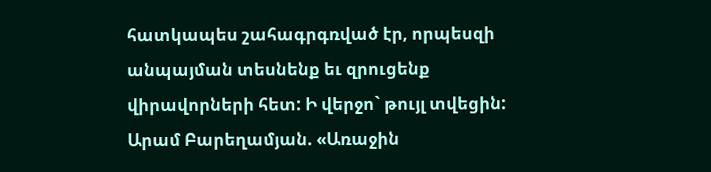հատկապես շահագրգռված էր, որպեսզի անպայման տեսնենք եւ զրուցենք վիրավորների հետ: Ի վերջո` թույլ տվեցին: Արամ Բարեղամյան. «Առաջին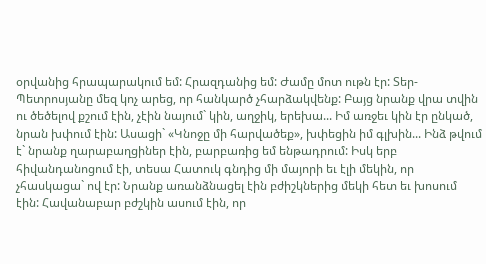օրվանից հրապարակում եմ: Հրազդանից եմ: Ժամը մոտ ութն էր: Տեր-Պետրոսյանը մեզ կոչ արեց, որ հանկարծ չհարձակվենք: Բայց նրանք վրա տվին ու ծեծելով քշում էին, չէին նայում` կին, աղջիկ, երեխա... Իմ առջեւ կին էր ընկած, նրան խփում էին: Ասացի` «Կնոջը մի հարվածեք», խփեցին իմ գլխին... Ինձ թվում է` նրանք ղարաբաղցիներ էին, բարբառից եմ ենթադրում: Իսկ երբ հիվանդանոցում էի, տեսա Հատուկ գնդից մի մայորի եւ էլի մեկին, որ չհասկացա` ով էր: Նրանք առանձնացել էին բժիշկներից մեկի հետ եւ խոսում էին: Հավանաբար բժշկին ասում էին, որ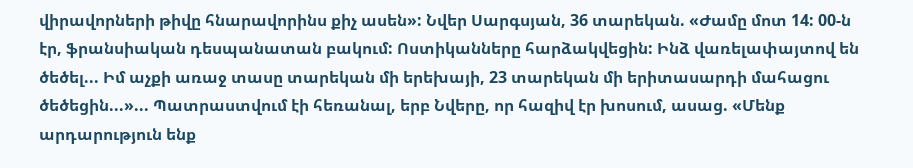վիրավորների թիվը հնարավորինս քիչ ասեն»: Նվեր Սարգսյան, 36 տարեկան. «Ժամը մոտ 14: 00-ն էր, ֆրանսիական դեսպանատան բակում: Ոստիկանները հարձակվեցին: Ինձ վառելափայտով են ծեծել... Իմ աչքի առաջ տասը տարեկան մի երեխայի, 23 տարեկան մի երիտասարդի մահացու ծեծեցին...»... Պատրաստվում էի հեռանալ, երբ Նվերը, որ հազիվ էր խոսում, ասաց. «Մենք արդարություն ենք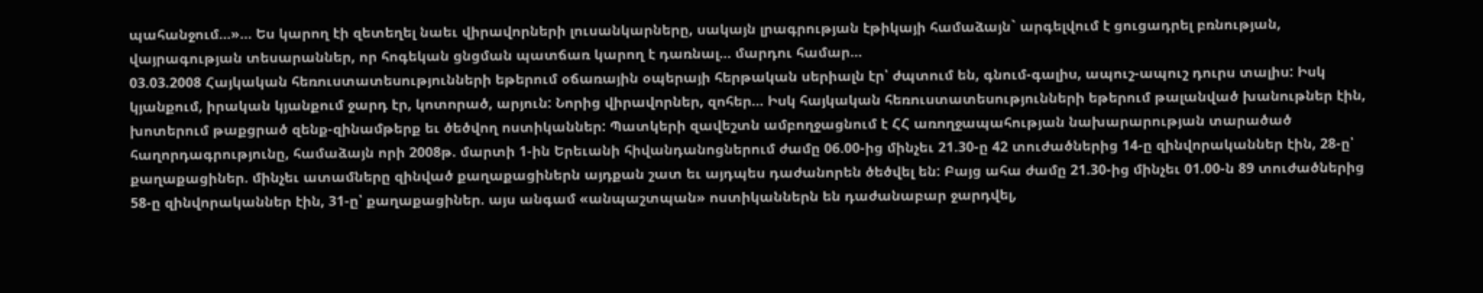պահանջում...»... Ես կարող էի զետեղել նաեւ վիրավորների լուսանկարները, սակայն լրագրության էթիկայի համաձայն` արգելվում է ցուցադրել բռնության, վայրագության տեսարաններ, որ հոգեկան ցնցման պատճառ կարող է դառնալ... մարդու համար...
03.03.2008 Հայկական հեռուստատեսությունների եթերում օճառային օպերայի հերթական սերիալն էր՝ ժպտում են, գնում-գալիս, ապուշ-ապուշ դուրս տալիս: Իսկ կյանքում, իրական կյանքում ջարդ էր, կոտորած, արյուն: Նորից վիրավորներ, զոհեր... Իսկ հայկական հեռուստատեսությունների եթերում թալանված խանութներ էին, խոտերում թաքցրած զենք-զինամթերք եւ ծեծվող ոստիկաններ: Պատկերի զավեշտն ամբողջացնում է ՀՀ առողջապահության նախարարության տարածած հաղորդագրությունը, համաձայն որի 2008թ. մարտի 1-ին Երեւանի հիվանդանոցներում ժամը 06.00-ից մինչեւ 21.30-ը 42 տուժածներից 14-ը զինվորականներ էին, 28-ը՝ քաղաքացիներ. մինչեւ ատամները զինված քաղաքացիներն այդքան շատ եւ այդպես դաժանորեն ծեծվել են: Բայց ահա ժամը 21.30-ից մինչեւ 01.00-ն 89 տուժածներից 58-ը զինվորականներ էին, 31-ը՝ քաղաքացիներ. այս անգամ «անպաշտպան» ոստիկաններն են դաժանաբար ջարդվել,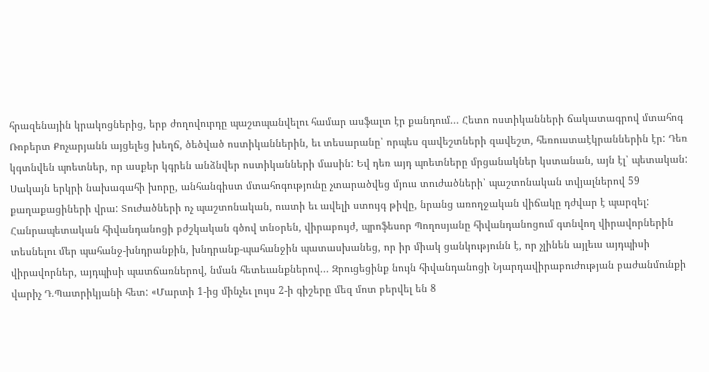հրազենային կրակոցներից, երբ ժողովուրդը պաշտպանվելու համար ասֆալտ էր քանդում... Հետո ոստիկանների ճակատագրով մտահոգ Ռոբերտ Քոչարյանն այցելեց խեղճ, ծեծված ոստիկաններին, եւ տեսարանը՝ որպես զավեշտների զավեշտ, հեռուստաէկրաններին էր: Դեռ կգտնվեն պոետներ, որ ասքեր կգրեն անձնվեր ոստիկանների մասին: Եվ դեռ այդ պոետները մրցանակներ կստանան, այն էլ՝ պետական: Սակայն երկրի նախագահի խորը, անհանգիստ մտահոգությունը չտարածվեց մյուս տուժածների՝ պաշտոնական տվյալներով 59 քաղաքացիների վրա: Տուժածների ոչ պաշտոնական, ուստի եւ ավելի ստույգ թիվը, նրանց առողջական վիճակը դժվար է պարզել: Հանրապետական հիվանդանոցի բժշկական գծով տնօրեն, վիրաբույժ, պրոֆեսոր Պողոսյանը հիվանդանոցում գտնվող վիրավորներին տեսնելու մեր պահանջ-խնդրանքին, խնդրանք-պահանջին պատասխանեց, որ իր միակ ցանկությունն է, որ չլինեն այլեւս այդպիսի վիրավորներ, այդպիսի պատճառներով, նման հետեւանքներով... Զրուցեցինք նույն հիվանդանոցի Նյարդավիրաբուժության բաժանմունքի վարիչ Դ.Պատրիկյանի հետ: «Մարտի 1-ից մինչեւ լույս 2-ի գիշերը մեզ մոտ բերվել են 8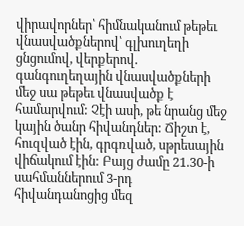վիրավորներ՝ հիմնականում թեթեւ վնասվածքներով՝ գլխուղեղի ցնցումով, վերքերով. գանգուղեղային վնասվածքների մեջ սա թեթեւ վնասվածք է համարվում: Չէի ասի, թե նրանց մեջ կային ծանր հիվանդներ: Ճիշտ է, հուզված էին, գրգռված, սթրեսային վիճակում էին: Բայց ժամը 21.30-ի սահմաններում 3-րդ հիվանդանոցից մեզ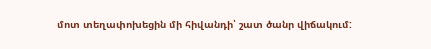մոտ տեղափոխեցին մի հիվանդի՝ շատ ծանր վիճակում: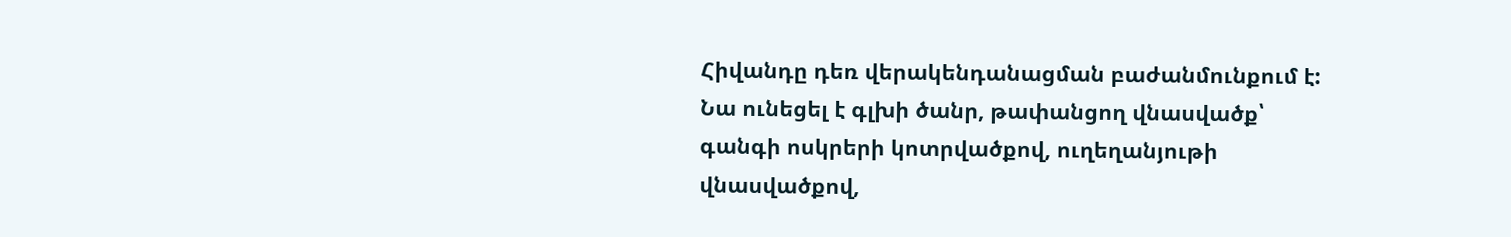Հիվանդը դեռ վերակենդանացման բաժանմունքում է: Նա ունեցել է գլխի ծանր, թափանցող վնասվածք՝ գանգի ոսկրերի կոտրվածքով, ուղեղանյութի վնասվածքով,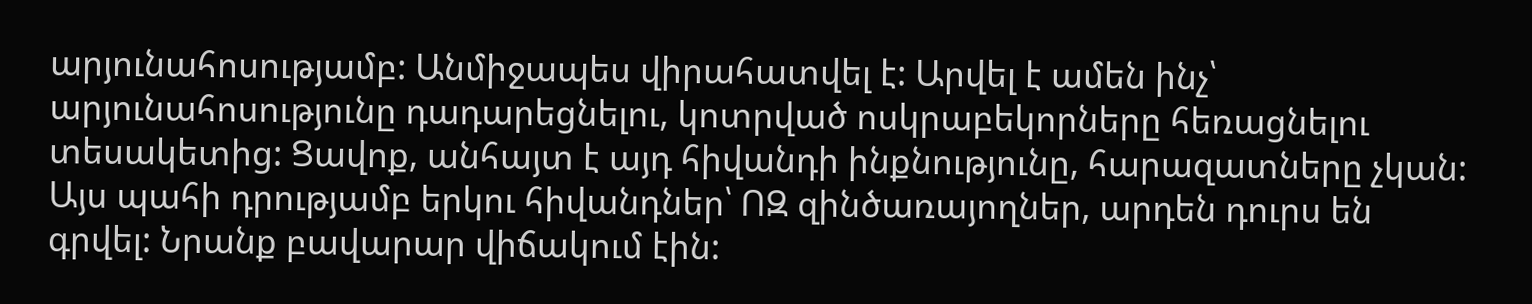արյունահոսությամբ: Անմիջապես վիրահատվել է: Արվել է ամեն ինչ՝ արյունահոսությունը դադարեցնելու, կոտրված ոսկրաբեկորները հեռացնելու տեսակետից: Ցավոք, անհայտ է այդ հիվանդի ինքնությունը, հարազատները չկան: Այս պահի դրությամբ երկու հիվանդներ՝ ՈԶ զինծառայողներ, արդեն դուրս են գրվել: Նրանք բավարար վիճակում էին: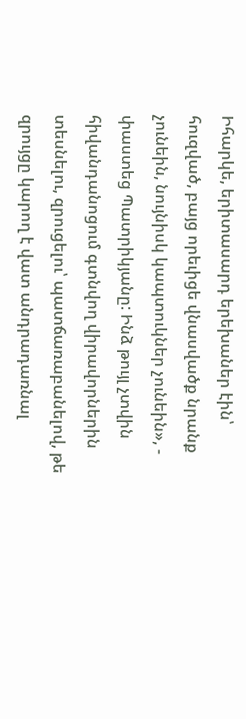Իհարկե, երիտասարդ երեխաներ էին՝ հուզված, բայց որեւիցե վնասվածք նրանք չունեին, նույնիսկ կապտուկներ չունեին», - փաստեց Պատրիկյանը: Ինձ թույլ չտվին հիվանդանոցում գտնվող վիրավորներին տեսնելու, զրուցելու՝ պատճառաբանելով, թե զրույցը կարող է վատ անդրադառնալ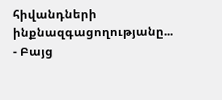հիվանդների ինքնազգացողությանը... - Բայց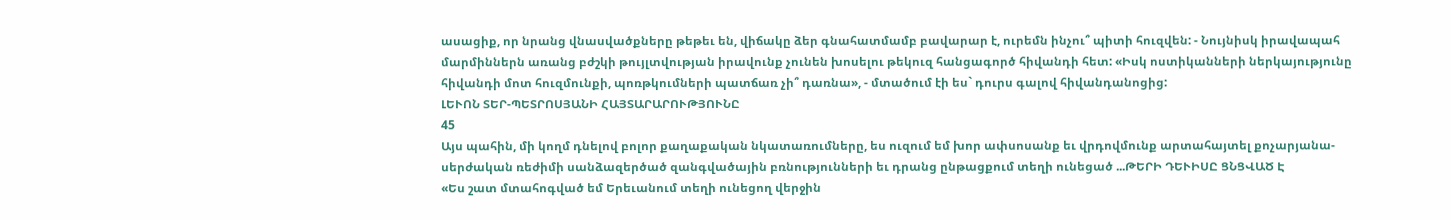ասացիք, որ նրանց վնասվածքները թեթեւ են, վիճակը ձեր գնահատմամբ բավարար է, ուրեմն ինչու՞ պիտի հուզվեն: - Նույնիսկ իրավապահ մարմիններն առանց բժշկի թույլտվության իրավունք չունեն խոսելու թեկուզ հանցագործ հիվանդի հետ: «Իսկ ոստիկանների ներկայությունը հիվանդի մոտ հուզմունքի, պոռթկումների պատճառ չի՞ դառնա», - մտածում էի ես` դուրս գալով հիվանդանոցից:
ԼԵՒՈՆ ՏԵՐ-ՊԵՏՐՈՍՅԱՆԻ ՀԱՅՏԱՐԱՐՈՒԹՅՈՒՆԸ
45
Այս պահին, մի կողմ դնելով բոլոր քաղաքական նկատառումները, ես ուզում եմ խոր ափսոսանք եւ վրդովմունք արտահայտել քոչարյանա-սերժական ռեժիմի սանձազերծած զանգվածային բռնությունների եւ դրանց ընթացքում տեղի ունեցած ...ԹԵՐԻ ԴԵՒԻՍԸ ՑՆՑՎԱԾ Է
«Ես շատ մտահոգված եմ Երեւանում տեղի ունեցող վերջին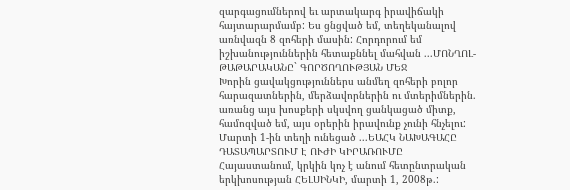զարգացումներով եւ արտակարգ իրավիճակի հայտարարմամբ: Ես ցնցված եմ, տեղեկանալով առնվազն 8 զոհերի մասին: Հորդորում եմ իշխանություններին հետաքննել մահվան ...ՄՈՆՂՈԼ-ԹԱԹԱՐԱԿԱՆԸ` ԳՈՐԾՈՂՈՒԹՅԱՆ ՄԵՋ
Խորին ցավակցություններս անմեղ զոհերի բոլոր հարազատներին, մերձավորներին ու մտերիմներին. առանց այս խոսքերի սկսվող ցանկացած միտք, համոզված եմ, այս օրերին իրավունք չունի հնչելու:
Մարտի 1-ին տեղի ունեցած ...ԵԱՀԿ ՆԱԽԱԳԱՀԸ ԴԱՏԱՊԱՐՏՈՒՄ Է ՈՒԺԻ ԿԻՐԱՌՈՒՄԸ
Հայաստանում, կրկին կոչ է անում հետընտրական երկխոսության ՀԵԼՍԻՆԿԻ, մարտի 1, 2008թ.: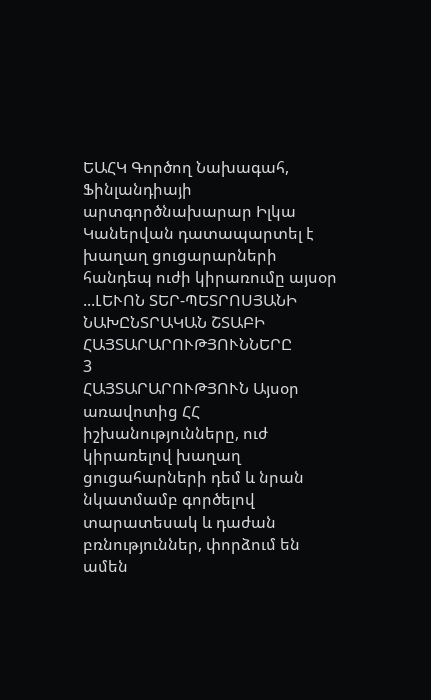ԵԱՀԿ Գործող Նախագահ, Ֆինլանդիայի արտգործնախարար Իլկա Կաներվան դատապարտել է խաղաղ ցուցարարների հանդեպ ուժի կիրառումը այսօր ...ԼԵՒՈՆ ՏԵՐ-ՊԵՏՐՈՍՅԱՆԻ ՆԱԽԸՆՏՐԱԿԱՆ ՇՏԱԲԻ ՀԱՅՏԱՐԱՐՈՒԹՅՈՒՆՆԵՐԸ
3
ՀԱՅՏԱՐԱՐՈՒԹՅՈՒՆ Այսօր առավոտից ՀՀ իշխանությունները, ուժ կիրառելով խաղաղ ցուցահարների դեմ և նրան նկատմամբ գործելով տարատեսակ և դաժան բռնություններ, փորձում են ամեն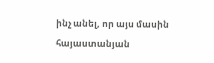ինչ անել, որ այս մասին հայաստանյան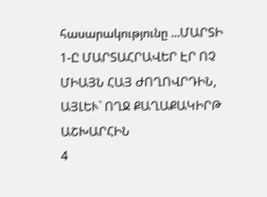հասարակությունը ...ՄԱՐՏԻ 1-Ը ՄԱՐՏԱՀՐԱՎԵՐ ԷՐ ՈՉ ՄԻԱՅՆ ՀԱՅ ԺՈՂՈՎՐԴԻՆ, ԱՅԼԵՒ` ՈՂՋ ՔԱՂԱՔԱԿԻՐԹ ԱՇԽԱՐՀԻՆ
4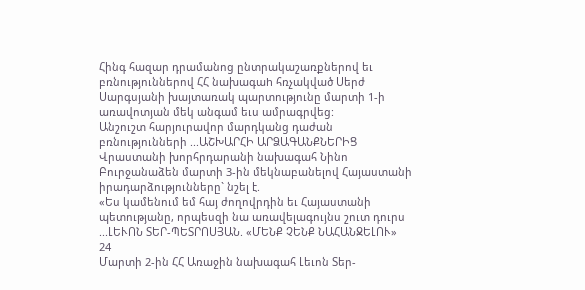Հինգ հազար դրամանոց ընտրակաշառքներով եւ բռնություններով ՀՀ նախագաh հռչակված Սերժ Սարգսյանի խայտառակ պարտությունը մարտի 1-ի առավոտյան մեկ անգամ եւս ամրագրվեց:
Անշուշտ հարյուրավոր մարդկանց դաժան բռնությունների ...ԱՇԽԱՐՀԻ ԱՐՁԱԳԱՆՔՆԵՐԻՑ
Վրաստանի խորհրդարանի նախագահ Նինո Բուրջանաձեն մարտի 3-ին մեկնաբանելով Հայաստանի իրադարձությունները` նշել է.
«Ես կամենում եմ հայ ժողովրդին եւ Հայաստանի պետությանը, որպեսզի նա առավելագույնս շուտ դուրս ...ԼԵՒՈՆ ՏԵՐ-ՊԵՏՐՈՍՅԱՆ. «ՄԵՆՔ ՉԵՆՔ ՆԱՀԱՆՋԵԼՈՒ»
24
Մարտի 2-ին ՀՀ Առաջին նախագահ Լեւոն Տեր-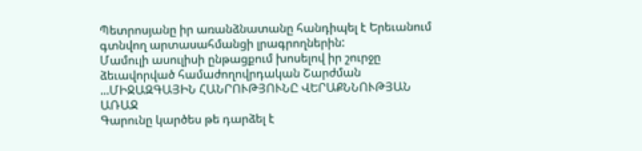Պետրոսյանը իր առանձնատանը հանդիպել է Երեւանում գտնվող արտասահմանցի լրագրողներին:
Մամուլի ասուլիսի ընթացքում խոսելով իր շուրջը ձեւավորված համաժողովրդական Շարժման ...ՄԻՋԱԶԳԱՅԻՆ ՀԱՆՐՈՒԹՅՈՒՆԸ ՎԵՐԱՔՆՆՈՒԹՅԱՆ ԱՌԱՋ
Գարունը կարծես թե դարձել է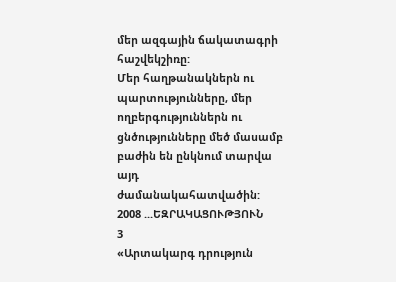մեր ազգային ճակատագրի հաշվեկշիռը:
Մեր հաղթանակներն ու պարտությունները, մեր ողբերգություններն ու ցնծությունները մեծ մասամբ բաժին են ընկնում տարվա այդ ժամանակահատվածին: 2008 ...ԵԶՐԱԿԱՑՈՒԹՅՈՒՆ
3
«Արտակարգ դրություն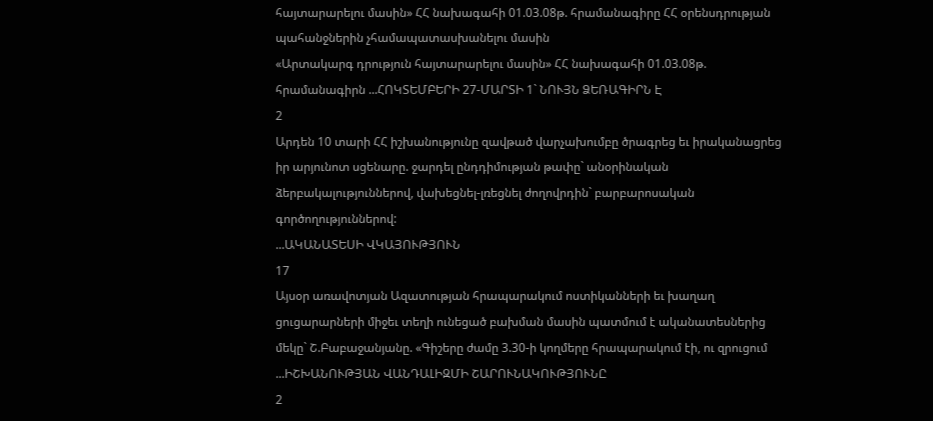հայտարարելու մասին» ՀՀ նախագահի 01.03.08թ. հրամանագիրը ՀՀ օրենսդրության պահանջներին չհամապատասխանելու մասին
«Արտակարգ դրություն հայտարարելու մասին» ՀՀ նախագահի 01.03.08թ. հրամանագիրն ...ՀՈԿՏԵՄԲԵՐԻ 27-ՄԱՐՏԻ 1` ՆՈՒՅՆ ՁԵՌԱԳԻՐՆ Է
2
Արդեն 10 տարի ՀՀ իշխանությունը զավթած վարչախումբը ծրագրեց եւ իրականացրեց իր արյունոտ սցենարը. ջարդել ընդդիմության թափը` անօրինական ձերբակալություններով, վախեցնել-լռեցնել ժողովրդին` բարբարոսական գործողություններով:
...ԱԿԱՆԱՏԵՍԻ ՎԿԱՅՈՒԹՅՈՒՆ
17
Այսօր առավոտյան Ազատության հրապարակում ոստիկանների եւ խաղաղ ցուցարարների միջեւ տեղի ունեցած բախման մասին պատմում է ականատեսներից մեկը` Շ.Բաբաջանյանը. «Գիշերը ժամը 3.30-ի կողմերը հրապարակում էի, ու զրուցում ...ԻՇԽԱՆՈՒԹՅԱՆ ՎԱՆԴԱԼԻԶՄԻ ՇԱՐՈՒՆԱԿՈՒԹՅՈՒՆԸ
2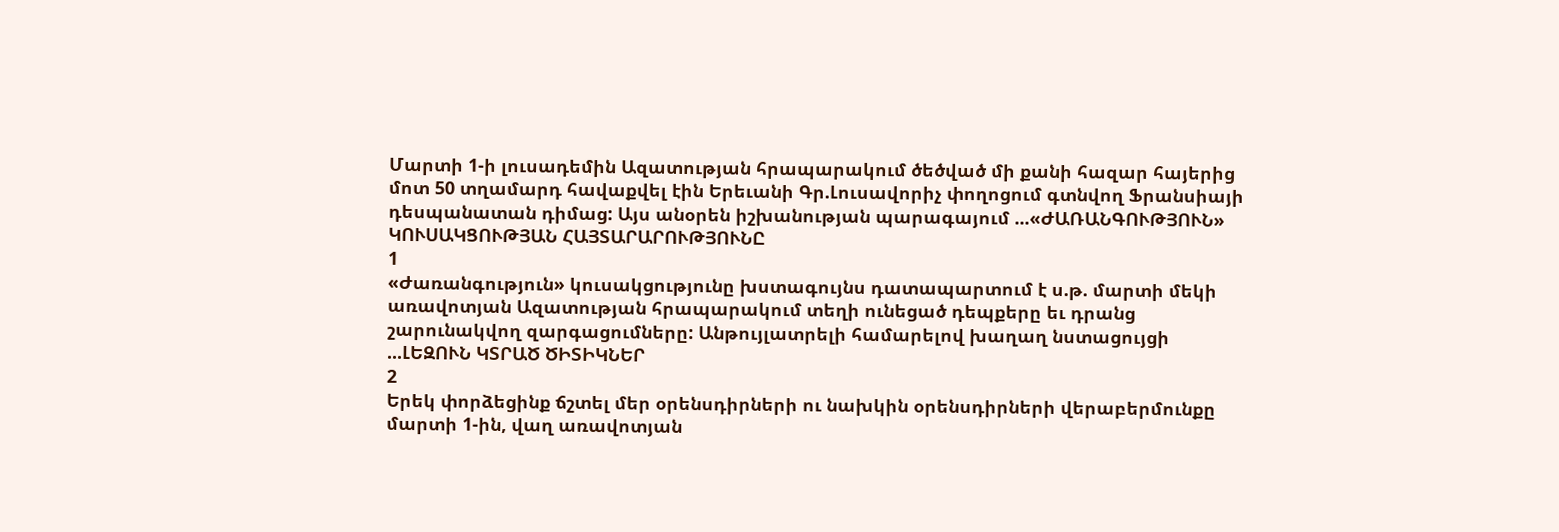Մարտի 1-ի լուսադեմին Ազատության հրապարակում ծեծված մի քանի հազար հայերից մոտ 50 տղամարդ հավաքվել էին Երեւանի Գր.Լուսավորիչ փողոցում գտնվող Ֆրանսիայի դեսպանատան դիմաց: Այս անօրեն իշխանության պարագայում ...«ԺԱՌԱՆԳՈՒԹՅՈՒՆ» ԿՈՒՍԱԿՑՈՒԹՅԱՆ ՀԱՅՏԱՐԱՐՈՒԹՅՈՒՆԸ
1
«Ժառանգություն» կուսակցությունը խստագույնս դատապարտում է ս.թ. մարտի մեկի առավոտյան Ազատության հրապարակում տեղի ունեցած դեպքերը եւ դրանց շարունակվող զարգացումները: Անթույլատրելի համարելով խաղաղ նստացույցի ...ԼԵԶՈՒՆ ԿՏՐԱԾ ԾԻՏԻԿՆԵՐ
2
Երեկ փորձեցինք ճշտել մեր օրենսդիրների ու նախկին օրենսդիրների վերաբերմունքը մարտի 1-ին, վաղ առավոտյան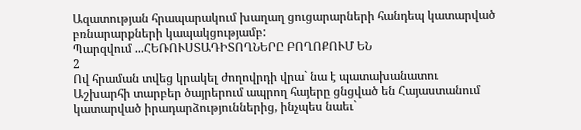Ազատության հրապարակում խաղաղ ցուցարարների հանդեպ կատարված բռնարարքների կապակցությամբ:
Պարզվում ...ՀԵՌՈՒՍՏԱԴԻՏՈՂՆԵՐԸ ԲՈՂՈՔՈՒՄ ԵՆ
2
Ով հրաման տվեց կրակել ժողովրդի վրա` նա է պատախանատու
Աշխարհի տարբեր ծայրերում ապրող հայերը ցնցված են Հայաստանում կատարված իրադարձություններից, ինչպես նաեւ`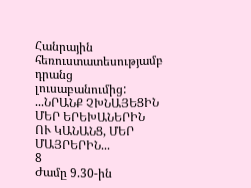Հանրային հեռուստատեսությամբ դրանց լուսաբանումից: ...ՆՐԱՆՔ ՉԽՆԱՅԵՑԻՆ ՄԵՐ ԵՐԵԽԱՆԵՐԻՆ ՈՒ ԿԱՆԱՆՑ, ՄԵՐ ՄԱՅՐԵՐԻՆ...
8
Ժամը 9.30-ին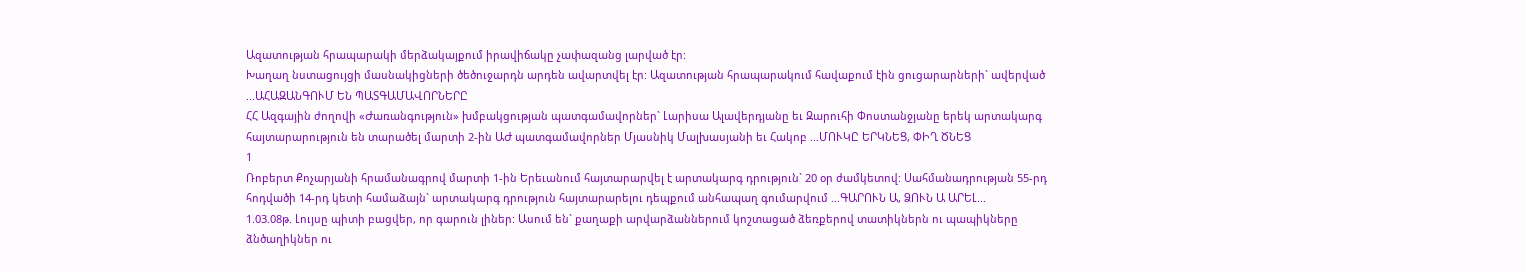Ազատության հրապարակի մերձակայքում իրավիճակը չափազանց լարված էր:
Խաղաղ նստացույցի մասնակիցների ծեծուջարդն արդեն ավարտվել էր: Ազատության հրապարակում հավաքում էին ցուցարարների` ավերված ...ԱՀԱԶԱՆԳՈՒՄ ԵՆ ՊԱՏԳԱՄԱՎՈՐՆԵՐԸ
ՀՀ Ազգային ժողովի «Ժառանգություն» խմբակցության պատգամավորներ` Լարիսա Ալավերդյանը եւ Զարուհի Փոստանջյանը երեկ արտակարգ հայտարարություն են տարածել մարտի 2-ին ԱԺ պատգամավորներ Մյասնիկ Մալխասյանի եւ Հակոբ ...ՄՈՒԿԸ ԵՐԿՆԵՑ, ՓԻՂ ԾՆԵՑ
1
Ռոբերտ Քոչարյանի հրամանագրով մարտի 1-ին Երեւանում հայտարարվել է արտակարգ դրություն` 20 օր ժամկետով: Սահմանադրության 55-րդ հոդվածի 14-րդ կետի համաձայն` արտակարգ դրություն հայտարարելու դեպքում անհապաղ գումարվում ...ԳԱՐՈՒՆ Ա, ՁՈՒՆ Ա ԱՐԵԼ...
1.03.08թ. Լույսը պիտի բացվեր, որ գարուն լիներ: Ասում են` քաղաքի արվարձաններում կոշտացած ձեռքերով տատիկներն ու պապիկները ձնծաղիկներ ու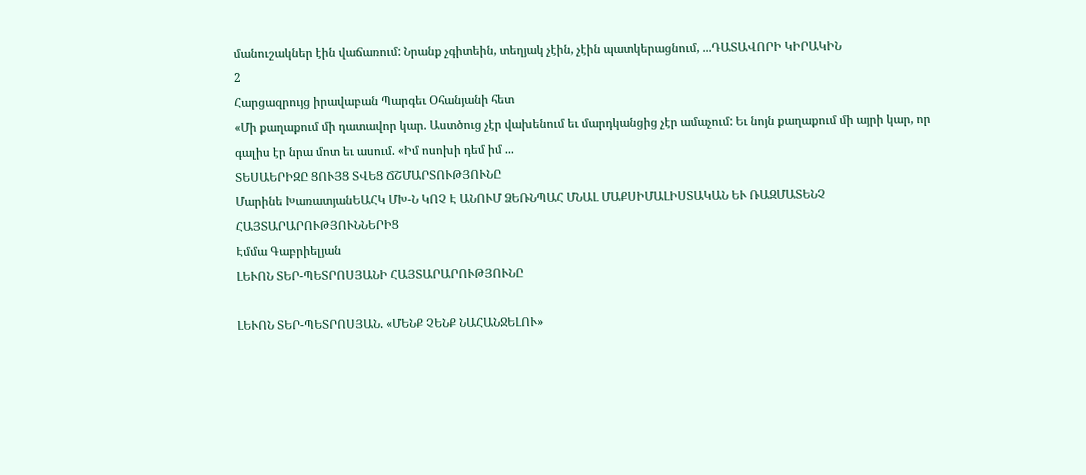մանուշակներ էին վաճառում: Նրանք չգիտեին, տեղյակ չէին, չէին պատկերացնում, ...ԴԱՏԱՎՈՐԻ ԿԻՐԱԿԻՆ
2
Հարցազրույց իրավաբան Պարգեւ Օհանյանի հետ
«Մի քաղաքում մի դատավոր կար. Աստծուց չէր վախենում եւ մարդկանցից չէր ամաչում: Եւ նոյն քաղաքում մի այրի կար, որ գալիս էր նրա մոտ եւ ասում. «Իմ ոսոխի դեմ իմ ...
ՏԵՍԱԵՐԻԶԸ ՑՈՒՅՑ ՏՎԵՑ ՃՇՄԱՐՏՈՒԹՅՈՒՆԸ
Մարինե ԽառատյանԵԱՀԿ ՄԽ-Ն ԿՈՉ Է ԱՆՈՒՄ ՁԵՌՆՊԱՀ ՄՆԱԼ ՄԱՔՍԻՄԱԼԻՍՏԱԿԱՆ ԵՒ ՌԱԶՄԱՏԵՆՉ ՀԱՅՏԱՐԱՐՈՒԹՅՈՒՆՆԵՐԻՑ
Էմմա Գաբրիելյան
ԼԵՒՈՆ ՏԵՐ-ՊԵՏՐՈՍՅԱՆԻ ՀԱՅՏԱՐԱՐՈՒԹՅՈՒՆԸ

ԼԵՒՈՆ ՏԵՐ-ՊԵՏՐՈՍՅԱՆ. «ՄԵՆՔ ՉԵՆՔ ՆԱՀԱՆՋԵԼՈՒ»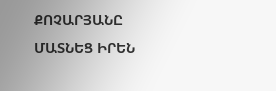ՔՈՉԱՐՅԱՆԸ ՄԱՏՆԵՑ ԻՐԵՆ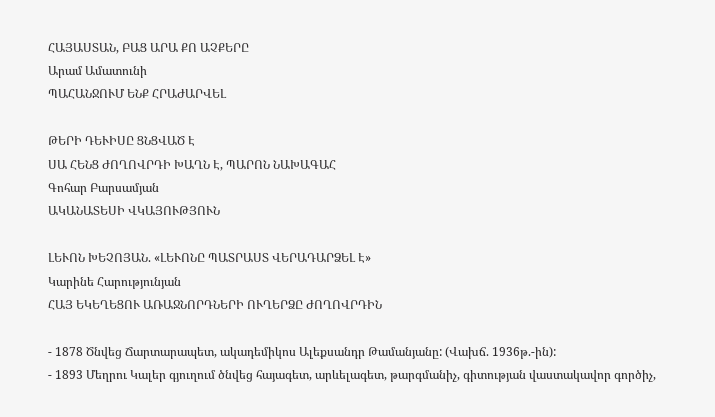ՀԱՅԱՍՏԱՆ, ԲԱՑ ԱՐԱ ՔՈ ԱՉՔԵՐԸ
Արամ Ամատունի
ՊԱՀԱՆՋՈՒՄ ԵՆՔ ՀՐԱԺԱՐՎԵԼ

ԹԵՐԻ ԴԵՒԻՍԸ ՑՆՑՎԱԾ Է
ՍԱ ՀԵՆՑ ԺՈՂՈՎՐԴԻ ԽԱՂՆ Է, ՊԱՐՈՆ ՆԱԽԱԳԱՀ
Գոհար Բարսամյան
ԱԿԱՆԱՏԵՍԻ ՎԿԱՅՈՒԹՅՈՒՆ

ԼԵՒՈՆ ԽԵՉՈՅԱՆ. «ԼԵՒՈՆԸ ՊԱՏՐԱՍՏ ՎԵՐԱԴԱՐՁԵԼ Է»
Կարինե Հարությունյան
ՀԱՅ ԵԿԵՂԵՑՈՒ ԱՌԱՋՆՈՐԴՆԵՐԻ ՈՒՂԵՐՁԸ ԺՈՂՈՎՐԴԻՆ

- 1878 Ծնվեց Ճարտարապետ, ակադեմիկոս Ալեքսանդր Թամանյանը: (Վախճ. 1936թ.-ին):
- 1893 Մեղրու Կալեր գյուղում ծնվեց հայագետ, արևելագետ, թարգմանիչ, գիտության վաստակավոր գործիչ,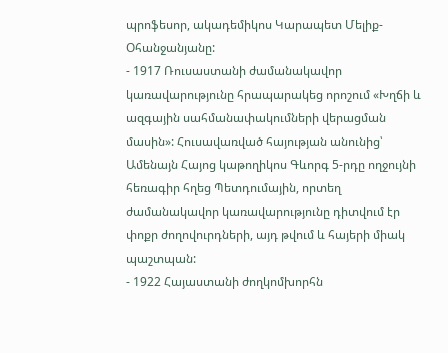պրոֆեսոր, ակադեմիկոս Կարապետ Մելիք-Օհանջանյանը:
- 1917 Ռուսաստանի ժամանակավոր կառավարությունը հրապարակեց որոշում «Խղճի և ազգային սահմանափակումների վերացման մասին»: Հուսավառված հայության անունից՝ Ամենայն Հայոց կաթողիկոս Գևորգ 5-րդը ողջույնի հեռագիր հղեց Պետդումային, որտեղ ժամանակավոր կառավարությունը դիտվում էր փոքր ժողովուրդների, այդ թվում և հայերի միակ պաշտպան:
- 1922 Հայաստանի ժողկոմխորհն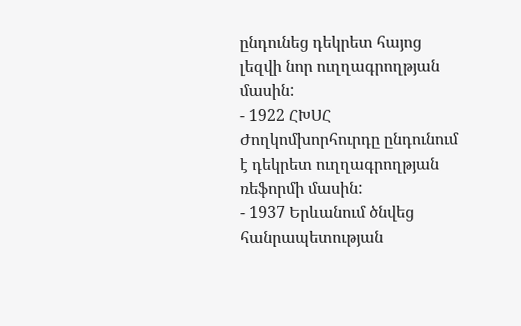ընդունեց դեկրետ հայոց լեզվի նոր ուղղագրողթյան մասին:
- 1922 ՀԽՍՀ Ժողկոմխորհուրդը ընդունում է դեկրետ ուղղագրողթյան ռեֆորմի մասին:
- 1937 Երևանում ծնվեց հանրապետության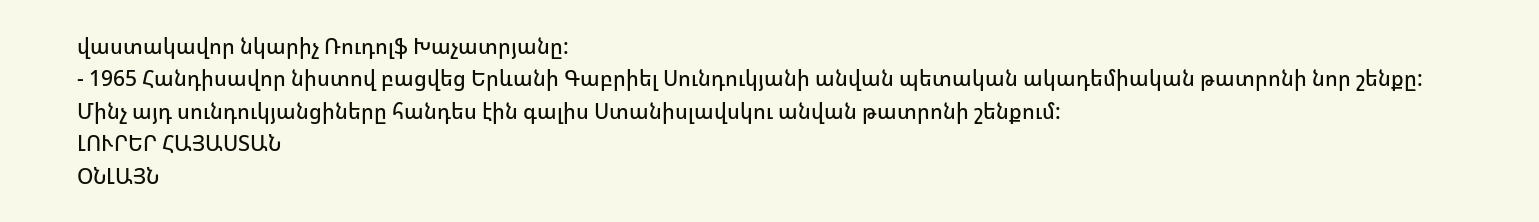վաստակավոր նկարիչ Ռուդոլֆ Խաչատրյանը:
- 1965 Հանդիսավոր նիստով բացվեց Երևանի Գաբրիել Սունդուկյանի անվան պետական ակադեմիական թատրոնի նոր շենքը: Մինչ այդ սունդուկյանցիները հանդես էին գալիս Ստանիսլավսկու անվան թատրոնի շենքում:
ԼՈՒՐԵՐ ՀԱՅԱՍՏԱՆ
ՕՆԼԱՅՆ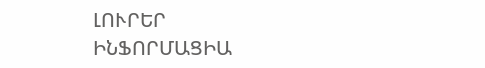ԼՈՒՐԵՐ
ԻՆՖՈՐՄԱՑԻԱ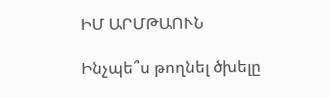ԻՄ ԱՐՄԹԱՈՒՆ

Ինչպե՞ս թողնել ծխելը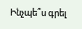Ինչպե՞ս գրել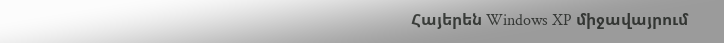Հայերեն Windows XP միջավայրում